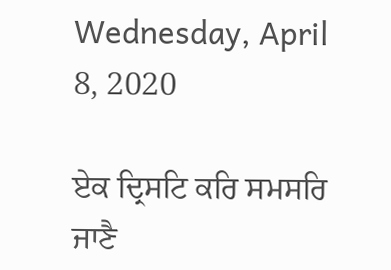Wednesday, April 8, 2020

ਏਕ ਦ੍ਰਿਸਟਿ ਕਰਿ ਸਮਸਰਿ ਜਾਣੈ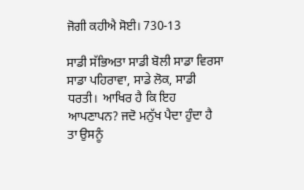ਜੋਗੀ ਕਹੀਐ ਸੋਈ। 730-13

ਸਾਡੀ ਸੱਭਿਅਤਾ ਸਾਡੀ ਬੋਲੀ ਸਾਡਾ ਵਿਰਸਾ ਸਾਡਾ ਪਹਿਰਾਵਾ, ਸਾਡੇ ਲੋਕ, ਸਾਡੀ ਧਰਤੀ।  ਆਖਿਰ ਹੈ ਕਿ ਇਹ ਆਪਣਾਪਨ? ਜਦੋ ਮਨੁੱਖ ਪੈਦਾ ਹੁੰਦਾ ਹੈ ਤਾ ਉਸਨੂੰ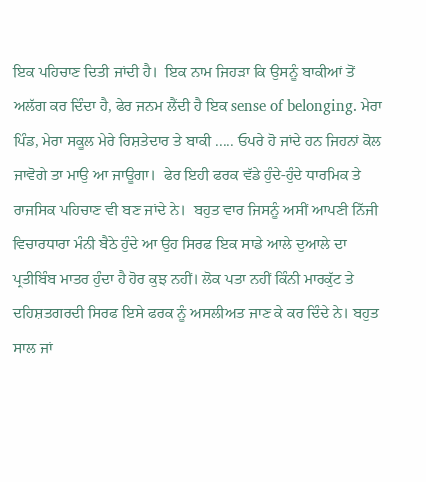ਇਕ ਪਹਿਚਾਣ ਦਿਤੀ ਜਾਂਦੀ ਹੈ।  ਇਕ ਨਾਮ ਜਿਹੜਾ ਕਿ ਉਸਨੂੰ ਬਾਕੀਆਂ ਤੋਂ ਅਲੱਗ ਕਰ ਦਿੰਦਾ ਹੈ, ਫੇਰ ਜਨਮ ਲੈਂਦੀ ਹੈ ਇਕ sense of belonging. ਮੇਰਾ ਪਿੰਡ, ਮੇਰਾ ਸਕੂਲ ਮੇਰੇ ਰਿਸ਼ਤੇਦਾਰ ਤੇ ਬਾਕੀ ..... ਓਪਰੇ ਹੋ ਜਾਂਦੇ ਹਨ ਜਿਹਨਾਂ ਕੋਲ ਜਾਵੋਗੇ ਤਾ ਮਾਉ ਆ ਜਾਊਗਾ।  ਫੇਰ ਇਹੀ ਫਰਕ ਵੱਡੇ ਹੁੰਦੇ-ਹੁੰਦੇ ਧਾਰਮਿਕ ਤੇ ਰਾਜਸਿਕ ਪਹਿਚਾਣ ਵੀ ਬਣ ਜਾਂਦੇ ਨੇ।  ਬਹੁਤ ਵਾਰ ਜਿਸਨੂੰ ਅਸੀਂ ਆਪਣੀ ਨਿੱਜੀ ਵਿਚਾਰਧਾਰਾ ਮੰਨੀ ਬੈਠੇ ਹੁੰਦੇ ਆ ਉਹ ਸਿਰਫ ਇਕ ਸਾਡੇ ਆਲੇ ਦੁਆਲੇ ਦਾ ਪ੍ਰਤੀਬਿੰਬ ਮਾਤਰ ਹੁੰਦਾ ਹੈ ਹੋਰ ਕੁਝ ਨਹੀਂ। ਲੋਕ ਪਤਾ ਨਹੀਂ ਕਿੰਨੀ ਮਾਰਕੁੱਟ ਤੇ ਦਹਿਸ਼ਤਗਰਦੀ ਸਿਰਫ ਇਸੇ ਫਰਕ ਨੂੰ ਅਸਲੀਅਤ ਜਾਣ ਕੇ ਕਰ ਦਿੰਦੇ ਨੇ। ਬਹੁਤ ਸਾਲ ਜਾਂ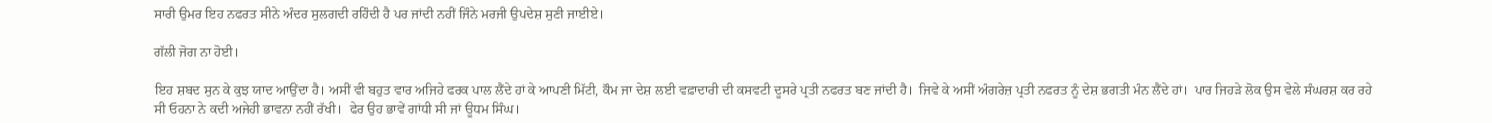ਸਾਰੀ ਉਮਰ ਇਹ ਨਫਰਤ ਸੀਨੇ ਅੰਦਰ ਸੁਲਗਦੀ ਰਹਿੰਦੀ ਹੈ ਪਰ ਜਾਂਦੀ ਨਹੀਂ ਜਿੰਨੇ ਮਰਜੀ ਉਪਦੇਸ਼ ਸੁਣੀ ਜਾਈਏ।

ਗੱਲੀ ਜੋਗ ਨਾ ਹੋਈ।

ਇਹ ਸ਼ਬਦ ਸੁਨ ਕੇ ਕੁਝ ਯਾਦ ਆਉਂਦਾ ਹੈ। ਅਸੀਂ ਵੀ ਬਹੁਤ ਵਾਰ ਅਜਿਹੇ ਫਰਕ ਪਾਲ ਲੈਂਦੇ ਹਾਂ ਕੇ ਆਪਣੀ ਮਿੱਟੀ, ਕੌਮ ਜਾ ਦੇਸ਼ ਲਈ ਵਫ਼ਾਦਾਰੀ ਦੀ ਕਸਵਟੀ ਦੂਸਰੇ ਪ੍ਰਤੀ ਨਫਰਤ ਬਣ ਜਾਂਦੀ ਹੈ।  ਜਿਵੇ ਕੇ ਅਸੀਂ ਅੰਗਰੇਜ਼ ਪ੍ਰਤੀ ਨਫਰਤ ਨੂੰ ਦੇਸ਼ ਭਗਤੀ ਮੰਨ ਲੈਂਦੇ ਹਾਂ।  ਪਾਰ ਜਿਹੜੇ ਲੋਕ ਉਸ ਵੇਲੇ ਸੰਘਰਸ਼ ਕਰ ਰਹੇ ਸੀ ਓਹਨਾ ਨੇ ਕਦੀ ਅਜੇਹੀ ਭਾਵਨਾ ਨਹੀਂ ਰੱਖੀ।  ਫੇਰ ਉਹ ਭਾਵੇਂ ਗਾਂਧੀ ਸੀ ਜਾਂ ਊਧਮ ਸਿੰਘ।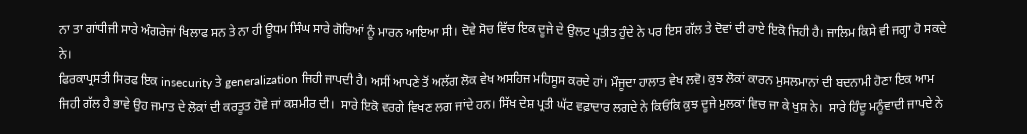ਨਾ ਤਾ ਗਾਂਧੀਜੀ ਸਾਰੇ ਅੰਗਰੇਜਾਂ ਖਿਲਾਫ ਸਨ ਤੇ ਨਾ ਹੀ ਊਧਮ ਸਿੰਘ ਸਾਰੇ ਗੋਰਿਆਂ ਨੂੰ ਮਾਰਨ ਆਇਆ ਸੀ। ਦੋਵੇ ਸੋਚ ਵਿੱਚ ਇਕ ਦੂਜੇ ਦੇ ਉਲਟ ਪ੍ਰਤੀਤ ਹੁੰਦੇ ਨੇ ਪਰ ਇਸ ਗੱਲ ਤੇ ਦੋਵਾਂ ਦੀ ਰਾਏ ਇਕੋ ਜਿਹੀ ਹੈ। ਜਾਲਿਮ ਕਿਸੇ ਵੀ ਜਗ੍ਹਾ ਹੋ ਸਕਦੇ ਨੇ।
ਫਿਰਕਾਪ੍ਰਸਤੀ ਸਿਰਫ ਇਕ insecurity ਤੇ generalization ਜਿਹੀ ਜਾਪਦੀ ਹੈ। ਅਸੀਂ ਆਪਣੇ ਤੋਂ ਅਲੱਗ ਲੋਕ ਵੇਖ ਅਸਹਿਜ ਮਹਿਸੂਸ ਕਰਦੇ ਹਾਂ। ਮੌਜੂਦਾ ਹਾਲਾਤ ਵੇਖ ਲਵੋ। ਕੁਝ ਲੋਕਾਂ ਕਾਰਨ ਮੁਸਲਮਾਨਾਂ ਦੀ ਬਦਨਾਮੀ ਹੋਣਾ ਇਕ ਆਮ ਜਿਹੀ ਗੱਲ ਹੈ ਭਾਵੇ ਉਹ ਜਮਾਤ ਦੇ ਲੋਕਾਂ ਦੀ ਕਰਤੂਤ ਹੋਵੇ ਜਾਂ ਕਸ਼ਮੀਰ ਦੀ।  ਸਾਰੇ ਇਕੋ ਵਰਗੇ ਵਿਖਣ ਲਗ ਜਾਂਦੇ ਹਨ। ਸਿੱਖ ਦੇਸ਼ ਪ੍ਰਤੀ ਘੱਟ ਵਫ਼ਾਦਾਰ ਲਗਦੇ ਨੇ ਕਿਓਂਕਿ ਕੁਝ ਦੂਜੇ ਮੁਲਕਾਂ ਵਿਚ ਜਾ ਕੇ ਖੁਸ਼ ਨੇ।  ਸਾਰੇ ਹਿੰਦੂ ਮਨੂੰਵਾਦੀ ਜਾਪਦੇ ਨੇ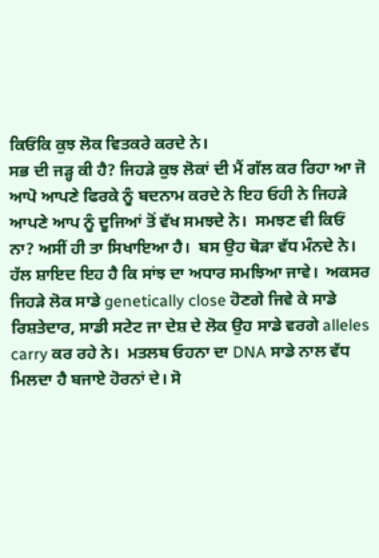ਕਿਓਂਕਿ ਕੁਝ ਲੋਕ ਵਿਤਕਰੇ ਕਰਦੇ ਨੇ।
ਸਭ ਦੀ ਜੜ੍ਹ ਕੀ ਹੈ? ਜਿਹੜੇ ਕੁਝ ਲੋਕਾਂ ਦੀ ਮੈਂ ਗੱਲ ਕਰ ਰਿਹਾ ਆ ਜੋ ਆਪੋ ਆਪਣੇ ਫਿਰਕੇ ਨੂੰ ਬਦਨਾਮ ਕਰਦੇ ਨੇ ਇਹ ਓਹੀ ਨੇ ਜਿਹੜੇ ਆਪਣੇ ਆਪ ਨੂੰ ਦੂਜਿਆਂ ਤੋਂ ਵੱਖ ਸਮਝਦੇ ਨੇ।  ਸਮਝਣ ਵੀ ਕਿਓਂ ਨਾ? ਅਸੀਂ ਹੀ ਤਾ ਸਿਖਾਇਆ ਹੈ।  ਬਸ ਉਹ ਥੋੜਾ ਵੱਧ ਮੰਨਦੇ ਨੇ।
ਹੱਲ ਸ਼ਾਇਦ ਇਹ ਹੈ ਕਿ ਸਾਂਝ ਦਾ ਅਧਾਰ ਸਮਝਿਆ ਜਾਵੇ।  ਅਕਸਰ ਜਿਹੜੇ ਲੋਕ ਸਾਡੇ genetically close ਹੋਣਗੇ ਜਿਵੇ ਕੇ ਸਾਡੇ ਰਿਸ਼ਤੇਦਾਰ, ਸਾਡੀ ਸਟੇਟ ਜਾ ਦੇਸ਼ ਦੇ ਲੋਕ ਉਹ ਸਾਡੇ ਵਰਗੇ alleles carry ਕਰ ਰਹੇ ਨੇ।  ਮਤਲਬ ਓਹਨਾ ਦਾ DNA ਸਾਡੇ ਨਾਲ ਵੱਧ ਮਿਲਦਾ ਹੈ ਬਜਾਏ ਹੋਰਨਾਂ ਦੇ। ਸੋ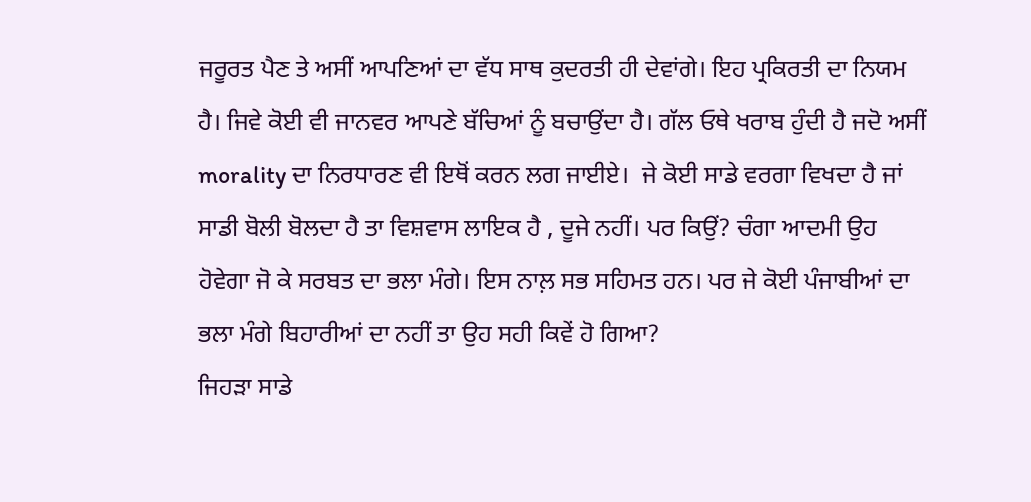ਜਰੂਰਤ ਪੈਣ ਤੇ ਅਸੀਂ ਆਪਣਿਆਂ ਦਾ ਵੱਧ ਸਾਥ ਕੁਦਰਤੀ ਹੀ ਦੇਵਾਂਗੇ। ਇਹ ਪ੍ਰਕਿਰਤੀ ਦਾ ਨਿਯਮ ਹੈ। ਜਿਵੇ ਕੋਈ ਵੀ ਜਾਨਵਰ ਆਪਣੇ ਬੱਚਿਆਂ ਨੂੰ ਬਚਾਉਂਦਾ ਹੈ। ਗੱਲ ਓਥੇ ਖਰਾਬ ਹੁੰਦੀ ਹੈ ਜਦੋ ਅਸੀਂ morality ਦਾ ਨਿਰਧਾਰਣ ਵੀ ਇਥੋਂ ਕਰਨ ਲਗ ਜਾਈਏ।  ਜੇ ਕੋਈ ਸਾਡੇ ਵਰਗਾ ਵਿਖਦਾ ਹੈ ਜਾਂ ਸਾਡੀ ਬੋਲੀ ਬੋਲਦਾ ਹੈ ਤਾ ਵਿਸ਼ਵਾਸ ਲਾਇਕ ਹੈ , ਦੂਜੇ ਨਹੀਂ। ਪਰ ਕਿਉਂ? ਚੰਗਾ ਆਦਮੀ ਉਹ ਹੋਵੇਗਾ ਜੋ ਕੇ ਸਰਬਤ ਦਾ ਭਲਾ ਮੰਗੇ। ਇਸ ਨਾਲ਼ ਸਭ ਸਹਿਮਤ ਹਨ। ਪਰ ਜੇ ਕੋਈ ਪੰਜਾਬੀਆਂ ਦਾ ਭਲਾ ਮੰਗੇ ਬਿਹਾਰੀਆਂ ਦਾ ਨਹੀਂ ਤਾ ਉਹ ਸਹੀ ਕਿਵੇਂ ਹੋ ਗਿਆ?
ਜਿਹੜਾ ਸਾਡੇ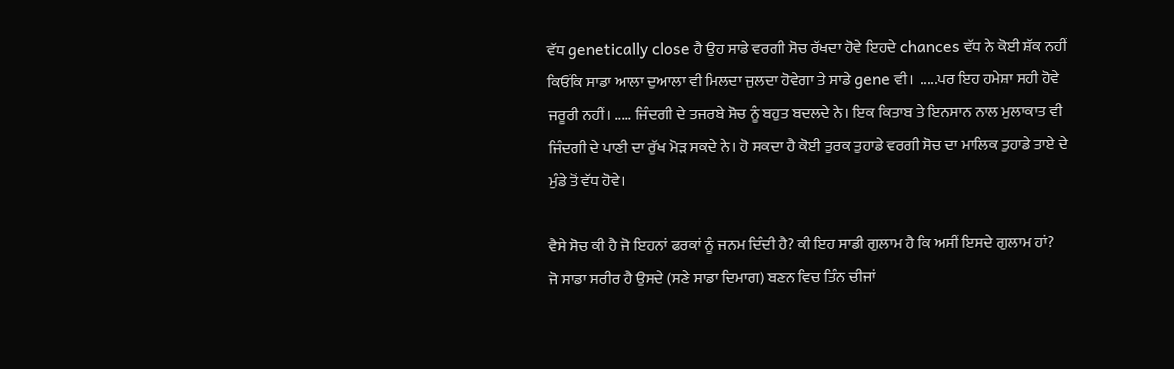ਵੱਧ genetically close ਹੈ ਉਹ ਸਾਡੇ ਵਰਗੀ ਸੋਚ ਰੱਖਦਾ ਹੋਵੇ ਇਹਦੇ chances ਵੱਧ ਨੇ ਕੋਈ ਸ਼ੱਕ ਨਹੀਂ ਕਿਓਂਕਿ ਸਾਡਾ ਆਲਾ ਦੁਆਲਾ ਵੀ ਮਿਲਦਾ ਜੁਲਦਾ ਹੋਵੇਗਾ ਤੇ ਸਾਡੇ gene ਵੀ।  .....ਪਰ ਇਹ ਹਮੇਸ਼ਾ ਸਹੀ ਹੋਵੇ ਜਰੂਰੀ ਨਹੀਂ। ..... ਜਿੰਦਗੀ ਦੇ ਤਜਰਬੇ ਸੋਚ ਨੂੰ ਬਹੁਤ ਬਦਲਦੇ ਨੇ। ਇਕ ਕਿਤਾਬ ਤੇ ਇਨਸਾਨ ਨਾਲ ਮੁਲਾਕਾਤ ਵੀ ਜਿੰਦਗੀ ਦੇ ਪਾਣੀ ਦਾ ਰੁੱਖ ਮੋੜ ਸਕਦੇ ਨੇ। ਹੋ ਸਕਦਾ ਹੈ ਕੋਈ ਤੁਰਕ ਤੁਹਾਡੇ ਵਰਗੀ ਸੋਚ ਦਾ ਮਾਲਿਕ ਤੁਹਾਡੇ ਤਾਏ ਦੇ ਮੁੰਡੇ ਤੋਂ ਵੱਧ ਹੋਵੇ।

ਵੈਸੇ ਸੋਚ ਕੀ ਹੈ ਜੋ ਇਹਨਾਂ ਫਰਕਾਂ ਨੂੰ ਜਨਮ ਦਿੰਦੀ ਹੈ? ਕੀ ਇਹ ਸਾਡੀ ਗੁਲਾਮ ਹੈ ਕਿ ਅਸੀਂ ਇਸਦੇ ਗੁਲਾਮ ਹਾਂ?
ਜੋ ਸਾਡਾ ਸਰੀਰ ਹੈ ਉਸਦੇ (ਸਣੇ ਸਾਡਾ ਦਿਮਾਗ) ਬਣਨ ਵਿਚ ਤਿੰਨ ਚੀਜਾਂ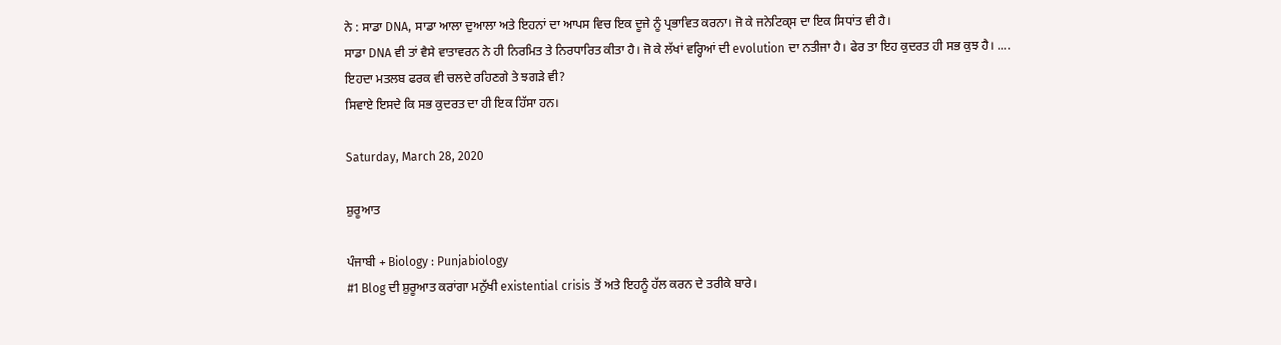ਨੇ : ਸਾਡਾ DNA, ਸਾਡਾ ਆਲਾ ਦੁਆਲਾ ਅਤੇ ਇਹਨਾਂ ਦਾ ਆਪਸ ਵਿਚ ਇਕ ਦੂਜੇ ਨੂੰ ਪ੍ਰਭਾਵਿਤ ਕਰਨਾ। ਜੋ ਕੇ ਜਨੇਟਿਕ੍ਸ ਦਾ ਇਕ ਸਿਧਾਂਤ ਵੀ ਹੈ।
ਸਾਡਾ DNA ਵੀ ਤਾਂ ਵੈਸੇ ਵਾਤਾਵਰਨ ਨੇ ਹੀ ਨਿਰਮਿਤ ਤੇ ਨਿਰਧਾਰਿਤ ਕੀਤਾ ਹੈ। ਜੋ ਕੇ ਲੱਖਾਂ ਵਰ੍ਹਿਆਂ ਦੀ evolution ਦਾ ਨਤੀਜਾ ਹੈ। ਫੇਰ ਤਾ ਇਹ ਕੁਦਰਤ ਹੀ ਸਭ ਕੁਝ ਹੈ। ....
ਇਹਦਾ ਮਤਲਬ ਫਰਕ ਵੀ ਚਲਦੇ ਰਹਿਣਗੇ ਤੇ ਝਗੜੇ ਵੀ?
ਸਿਵਾਏ ਇਸਦੇ ਕਿ ਸਭ ਕੁਦਰਤ ਦਾ ਹੀ ਇਕ ਹਿੱਸਾ ਹਨ।

Saturday, March 28, 2020

ਸ਼ੁਰੂਆਤ

ਪੰਜਾਬੀ + Biology : Punjabiology
#1 Blog ਦੀ ਸ਼ੁਰੂਆਤ ਕਰਾਂਗਾ ਮਨੁੱਖੀ existential crisis ਤੋਂ ਅਤੇ ਇਹਨੂੰ ਹੱਲ ਕਰਨ ਦੇ ਤਰੀਕੇ ਬਾਰੇ।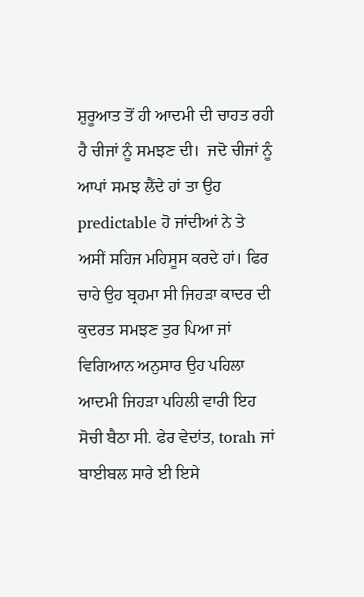ਸ਼ੁਰੂਆਤ ਤੋਂ ਹੀ ਆਦਮੀ ਦੀ ਚਾਹਤ ਰਹੀ ਹੈ ਚੀਜਾਂ ਨੂੰ ਸਮਝਣ ਦੀ।  ਜਦੋ ਚੀਜਾਂ ਨੂੰ ਆਪਾਂ ਸਮਝ ਲੈਂਦੇ ਹਾਂ ਤਾ ਉਹ predictable ਹੋ ਜਾਂਦੀਆਂ ਨੇ ਤੇ ਅਸੀਂ ਸਹਿਜ ਮਹਿਸੂਸ ਕਰਦੇ ਹਾਂ। ਫਿਰ ਚਾਹੇ ਉਹ ਬ੍ਰਹਮਾ ਸੀ ਜਿਹੜਾ ਕਾਦਰ ਦੀ ਕੁਦਰਤ ਸਮਝਣ ਤੁਰ ਪਿਆ ਜਾਂ ਵਿਗਿਆਨ ਅਨੁਸਾਰ ਉਹ ਪਹਿਲਾ ਆਦਮੀ ਜਿਹੜਾ ਪਹਿਲੀ ਵਾਰੀ ਇਹ ਸੋਚੀ ਬੈਠਾ ਸੀ. ਫੇਰ ਵੇਦਾਂਤ, torah ਜਾਂ ਬਾਈਬਲ ਸਾਰੇ ਈ ਇਸੇ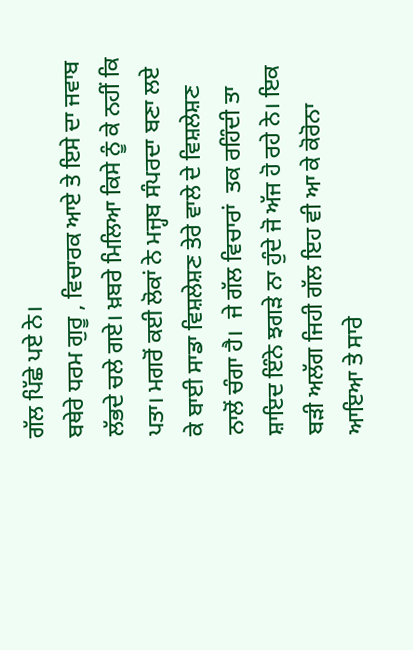ਗੱਲ ਪਿੱਛੇ ਪਏ ਨੇ।
ਬਥੇਰੇ ਧਰਮ ਗੁਰੂ , ਵਿਚਾਰਕ ਆਏ ਤੇ ਇਸੇ ਦਾ ਜਵਾਬ ਲੱਭਦੇ ਚਲੇ ਗਏ। ਖ਼ਬਰੇ ਮਿਲਿਆ ਕਿਸੇ ਨੂੰ ਕੇ ਨਹੀਂ ਕਿ ਪਤਾ। ਮਗਰੋਂ ਕਈ ਲੋਕਾਂ ਨੇ ਮਜ੍ਹਬ ਸੰਪਰਦਾ ਬਣਾ ਲਏ ਕੇ ਬਾਈ ਸਾਡਾ ਵਿਸ਼ਲੇਸ਼ਣ ਤੇਰੇ ਵਾਲੇ ਦੇ ਵਿਸ਼ਲੇਸ਼ਣ ਨਾਲੋਂ ਚੰਗਾ ਹੈ।  ਜੇ ਗੱਲ ਵਿਚਾਰਾਂ  ਤਕ ਰਹਿੰਦੀ ਤਾ ਸ਼ਾਇਦ ਇੰਨੇ ਝਗੜੇ ਨਾ ਹੁੰਦੇ ਜੋ ਅੱਜ ਹੋ ਰਹੇ ਨੇ। ਇਕ ਬੜੀ ਅਲੱਗ ਜਿਹੀ ਗੱਲ ਇਹ ਵੀ ਆ ਕੇ ਕੋਰੋਨਾ ਆਇਆ ਤੇ ਸਾਰੇ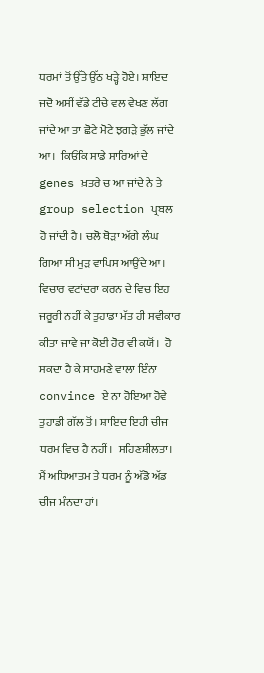ਧਰਮਾਂ ਤੋਂ ਉੱਤੇ ਉੱਠ ਖੜ੍ਹੇ ਹੋਏ। ਸ਼ਾਇਦ ਜਦੋ ਅਸੀਂ ਵੱਡੇ ਟੀਚੇ ਵਲ ਵੇਖਣ ਲੱਗ ਜਾਂਦੇ ਆ ਤਾ ਛੋਟੇ ਮੋਟੇ ਝਗੜੇ ਭੁੱਲ ਜਾਂਦੇ ਆ।  ਕਿਓਂਕਿ ਸਾਡੇ ਸਾਰਿਆਂ ਦੇ genes ਖ਼ਤਰੇ ਚ ਆ ਜਾਂਦੇ ਨੇ ਤੇ group selection ਪ੍ਰਬਲ ਹੋ ਜਾਂਦੀ ਹੈ। ਚਲੋ ਥੋੜਾ ਅੱਗੇ ਲੰਘ ਗਿਆ ਸੀ ਮੁੜ ਵਾਪਿਸ ਆਉਂਦੇ ਆ।
ਵਿਚਾਰ ਵਟਾਂਦਰਾ ਕਰਨ ਦੇ ਵਿਚ ਇਹ ਜਰੂਰੀ ਨਹੀਂ ਕੇ ਤੁਹਾਡਾ ਮੱਤ ਹੀ ਸਵੀਕਾਰ ਕੀਤਾ ਜਾਵੇ ਜਾ ਕੋਈ ਹੋਰ ਵੀ ਕਯੋਂ।  ਹੋ ਸਕਦਾ ਹੈ ਕੇ ਸਾਹਮਣੇ ਵਾਲਾ ਇੰਨਾ convince ਏ ਨਾ ਹੋਇਆ ਹੋਵੇ ਤੁਹਾਡੀ ਗੱਲ ਤੋਂ। ਸ਼ਾਇਦ ਇਹੀ ਚੀਜ ਧਰਮ ਵਿਚ ਹੈ ਨਹੀਂ।  ਸਹਿਣਸ਼ੀਲਤਾ।
ਮੈਂ ਅਧਿਆਤਮ ਤੇ ਧਰਮ ਨੂੰ ਅੱਡੋ ਅੱਡ ਚੀਜ ਮੰਨਦਾ ਹਾਂ।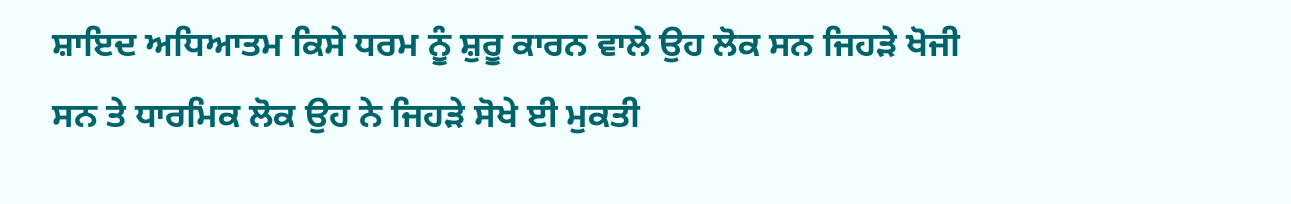ਸ਼ਾਇਦ ਅਧਿਆਤਮ ਕਿਸੇ ਧਰਮ ਨੂੰ ਸ਼ੁਰੂ ਕਾਰਨ ਵਾਲੇ ਉਹ ਲੋਕ ਸਨ ਜਿਹੜੇ ਖੋਜੀ ਸਨ ਤੇ ਧਾਰਮਿਕ ਲੋਕ ਉਹ ਨੇ ਜਿਹੜੇ ਸੋਖੇ ਈ ਮੁਕਤੀ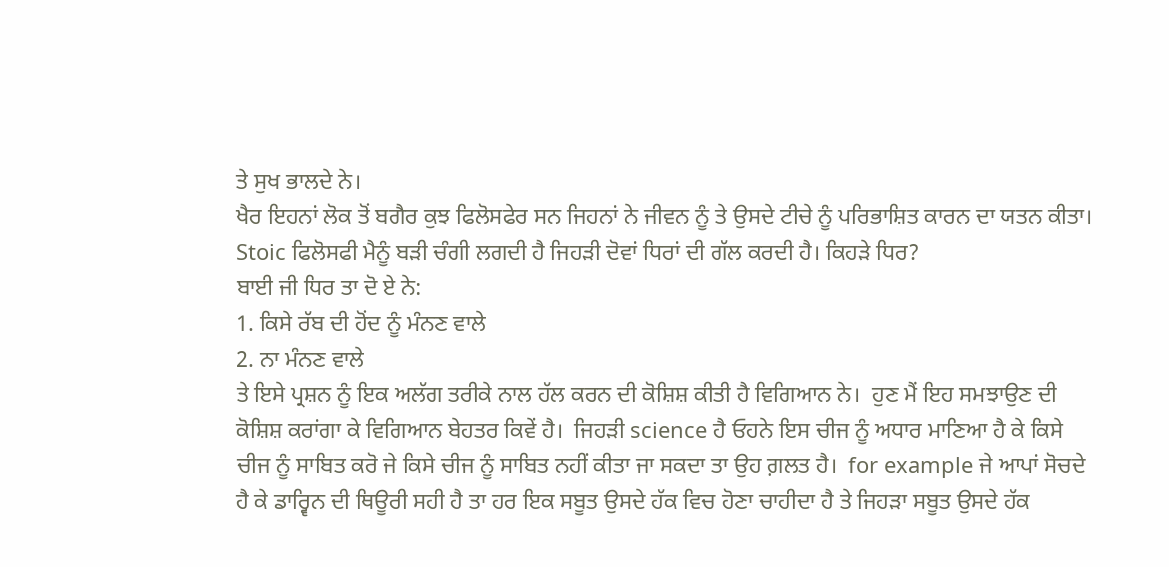ਤੇ ਸੁਖ ਭਾਲਦੇ ਨੇ।
ਖੈਰ ਇਹਨਾਂ ਲੋਕ ਤੋਂ ਬਗੈਰ ਕੁਝ ਫਿਲੋਸਫੇਰ ਸਨ ਜਿਹਨਾਂ ਨੇ ਜੀਵਨ ਨੂੰ ਤੇ ਉਸਦੇ ਟੀਚੇ ਨੂੰ ਪਰਿਭਾਸ਼ਿਤ ਕਾਰਨ ਦਾ ਯਤਨ ਕੀਤਾ। Stoic ਫਿਲੋਸਫੀ ਮੈਨੂੰ ਬੜੀ ਚੰਗੀ ਲਗਦੀ ਹੈ ਜਿਹੜੀ ਦੋਵਾਂ ਧਿਰਾਂ ਦੀ ਗੱਲ ਕਰਦੀ ਹੈ। ਕਿਹੜੇ ਧਿਰ?
ਬਾਈ ਜੀ ਧਿਰ ਤਾ ਦੋ ਏ ਨੇ:
1. ਕਿਸੇ ਰੱਬ ਦੀ ਹੋਂਦ ਨੂੰ ਮੰਨਣ ਵਾਲੇ
2. ਨਾ ਮੰਨਣ ਵਾਲੇ
ਤੇ ਇਸੇ ਪ੍ਰਸ਼ਨ ਨੂੰ ਇਕ ਅਲੱਗ ਤਰੀਕੇ ਨਾਲ ਹੱਲ ਕਰਨ ਦੀ ਕੋਸ਼ਿਸ਼ ਕੀਤੀ ਹੈ ਵਿਗਿਆਨ ਨੇ।  ਹੁਣ ਮੈਂ ਇਹ ਸਮਝਾਉਣ ਦੀ ਕੋਸ਼ਿਸ਼ ਕਰਾਂਗਾ ਕੇ ਵਿਗਿਆਨ ਬੇਹਤਰ ਕਿਵੇਂ ਹੈ।  ਜਿਹੜੀ science ਹੈ ਓਹਨੇ ਇਸ ਚੀਜ ਨੂੰ ਅਧਾਰ ਮਾਣਿਆ ਹੈ ਕੇ ਕਿਸੇ ਚੀਜ ਨੂੰ ਸਾਬਿਤ ਕਰੋ ਜੇ ਕਿਸੇ ਚੀਜ ਨੂੰ ਸਾਬਿਤ ਨਹੀਂ ਕੀਤਾ ਜਾ ਸਕਦਾ ਤਾ ਉਹ ਗ਼ਲਤ ਹੈ।  for example ਜੇ ਆਪਾਂ ਸੋਚਦੇ ਹੈ ਕੇ ਡਾਰ੍ਵਿਨ ਦੀ ਥਿਊਰੀ ਸਹੀ ਹੈ ਤਾ ਹਰ ਇਕ ਸਬੂਤ ਉਸਦੇ ਹੱਕ ਵਿਚ ਹੋਣਾ ਚਾਹੀਦਾ ਹੈ ਤੇ ਜਿਹੜਾ ਸਬੂਤ ਉਸਦੇ ਹੱਕ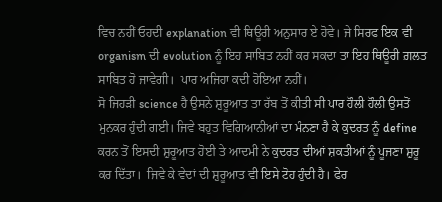ਵਿਚ ਨਹੀਂ ਓਹਦੀ explanation ਵੀ ਥਿਊਰੀ ਅਨੁਸਾਰ ਏ ਹੋਵੇ। ਜੇ ਸਿਰਫ ਇਕ ਵੀ organism ਦੀ evolution ਨੂੰ ਇਹ ਸਾਬਿਤ ਨਹੀਂ ਕਰ ਸਕਦਾ ਤਾ ਇਹ ਥਿਊਰੀ ਗ਼ਲਤ ਸਾਬਿਤ ਹੋ ਜਾਵੇਗੀ।  ਪਾਰ ਅਜਿਹਾ ਕਦੀ ਹੋਇਆ ਨਹੀਂ।
ਸੋ ਜਿਹੜੀ science ਹੈ ਉਸਨੇ ਸ਼ੁਰੂਆਤ ਤਾ ਰੱਬ ਤੋਂ ਕੀਤੀ ਸੀ ਪਾਰ ਹੌਲੀ ਹੌਲੀ ਉਸਤੋਂ ਮੁਨਕਰ ਹੁੰਦੀ ਗਈ। ਜਿਵੇ ਬਹੁਤ ਵਿਗਿਆਨੀਆਂ ਦਾ ਮੰਨਣਾ ਹੈ ਕੇ ਕੁਦਰਤ ਨੂੰ define ਕਰਨ ਤੋਂ ਇਸਦੀ ਸ਼ੁਰੂਆਤ ਹੋਈ ਤੇ ਆਦਮੀ ਨੇ ਕੁਦਰਤ ਦੀਆਂ ਸ਼ਕਤੀਆਂ ਨੂੰ ਪੂਜਣਾ ਸ਼ੁਰੂ ਕਰ ਦਿੱਤਾ।  ਜਿਵੇ ਕੇ ਵੇਦਾਂ ਦੀ ਸ਼ੁਰੂਆਤ ਵੀ ਇਸੇ ਟੋਹ ਹੁੰਦੀ ਹੈ। ਫੇਰ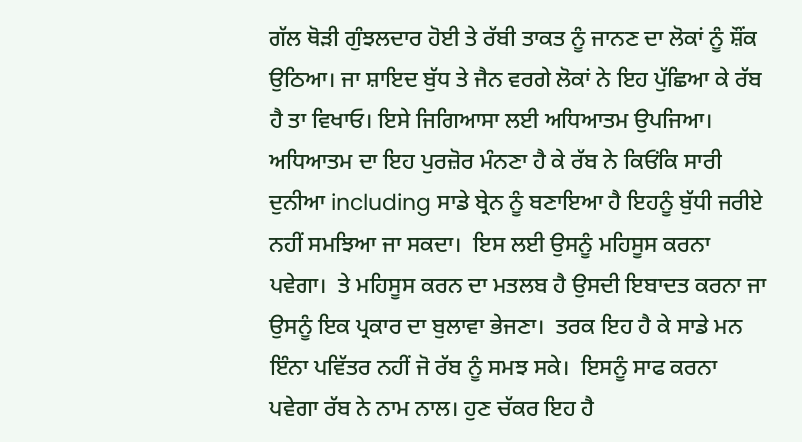ਗੱਲ ਥੋੜੀ ਗੁੰਝਲਦਾਰ ਹੋਈ ਤੇ ਰੱਬੀ ਤਾਕਤ ਨੂੰ ਜਾਨਣ ਦਾ ਲੋਕਾਂ ਨੂੰ ਸ਼ੌਂਕ ਉਠਿਆ। ਜਾ ਸ਼ਾਇਦ ਬੁੱਧ ਤੇ ਜੈਨ ਵਰਗੇ ਲੋਕਾਂ ਨੇ ਇਹ ਪੁੱਛਿਆ ਕੇ ਰੱਬ ਹੈ ਤਾ ਵਿਖਾਓ। ਇਸੇ ਜਿਗਿਆਸਾ ਲਈ ਅਧਿਆਤਮ ਉਪਜਿਆ। ਅਧਿਆਤਮ ਦਾ ਇਹ ਪੁਰਜ਼ੋਰ ਮੰਨਣਾ ਹੈ ਕੇ ਰੱਬ ਨੇ ਕਿਓਂਕਿ ਸਾਰੀ ਦੁਨੀਆ including ਸਾਡੇ ਬ੍ਰੇਨ ਨੂੰ ਬਣਾਇਆ ਹੈ ਇਹਨੂੰ ਬੁੱਧੀ ਜਰੀਏ ਨਹੀਂ ਸਮਝਿਆ ਜਾ ਸਕਦਾ।  ਇਸ ਲਈ ਉਸਨੂੰ ਮਹਿਸੂਸ ਕਰਨਾ ਪਵੇਗਾ।  ਤੇ ਮਹਿਸੂਸ ਕਰਨ ਦਾ ਮਤਲਬ ਹੈ ਉਸਦੀ ਇਬਾਦਤ ਕਰਨਾ ਜਾ ਉਸਨੂੰ ਇਕ ਪ੍ਰਕਾਰ ਦਾ ਬੁਲਾਵਾ ਭੇਜਣਾ।  ਤਰਕ ਇਹ ਹੈ ਕੇ ਸਾਡੇ ਮਨ ਇੰਨਾ ਪਵਿੱਤਰ ਨਹੀਂ ਜੋ ਰੱਬ ਨੂੰ ਸਮਝ ਸਕੇ।  ਇਸਨੂੰ ਸਾਫ ਕਰਨਾ ਪਵੇਗਾ ਰੱਬ ਨੇ ਨਾਮ ਨਾਲ। ਹੁਣ ਚੱਕਰ ਇਹ ਹੈ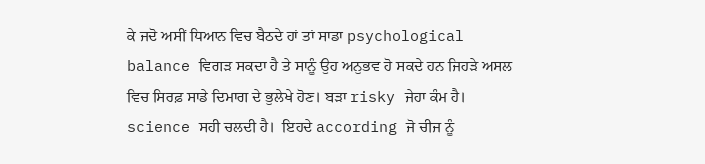ਕੇ ਜਦੋ ਅਸੀਂ ਧਿਆਨ ਵਿਚ ਬੈਠਦੇ ਹਾਂ ਤਾਂ ਸਾਡਾ psychological balance ਵਿਗੜ ਸਕਦਾ ਹੈ ਤੇ ਸਾਨੂੰ ਉਹ ਅਨੁਭਵ ਹੋ ਸਕਦੇ ਹਨ ਜਿਹੜੇ ਅਸਲ ਵਿਚ ਸਿਰਫ਼ ਸਾਡੇ ਦਿਮਾਗ ਦੇ ਭੁਲੇਖੇ ਹੋਣ। ਬੜਾ risky ਜੇਹਾ ਕੰਮ ਹੈ। science ਸਹੀ ਚਲਦੀ ਹੈ।  ਇਹਦੇ according ਜੋ ਚੀਜ ਨੂੰ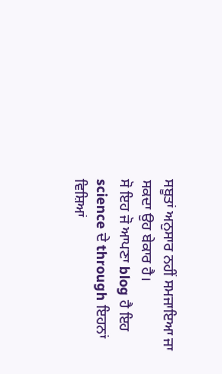ਸਬੂਤਾਂ ਅਨੁਸਾਰ ਨਹੀਂ ਸਮਜਾਇਆ ਜਾ ਸਕਦਾ ਉਹ ਬੇਕਾਰ ਹੈ।
ਸੋ ਇਹ ਜੋ ਆਪਣਾ blog ਹੈ ਇਹ science ਦੇ through ਇਹਨਾਂ ਵਿਸ਼ਿਆਂ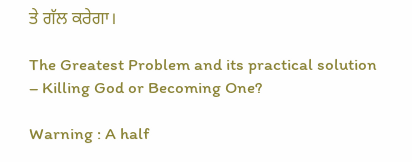ਤੇ ਗੱਲ ਕਰੇਗਾ।

The Greatest Problem and its practical solution – Killing God or Becoming One?

Warning : A half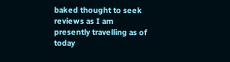baked thought to seek reviews as I am presently travelling as of today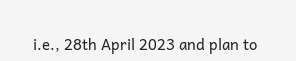i.e., 28th April 2023 and plan to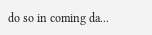do so in coming da...